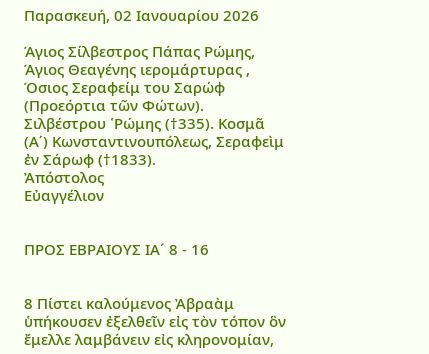Παρασκευή, 02 Ιανουαρίου 2026

Άγιος Σίλβεστρος Πάπας Ρώμης, Άγιος Θεαγένης ιερομάρτυρας , Όσιος Σεραφείμ του Σαρώφ
(Προεόρτια τῶν Φώτων). Σιλβέστρου ῾Ρώμης (†335). Κοσμᾶ (Α΄) Κωνσταντινουπόλεως, Σεραφεὶμ ἐν Σάρωφ (†1833).
Ἀπόστολος
Εὐαγγέλιον


ΠΡΟΣ ΕΒΡΑΙΟΥΣ ΙΑ´ 8 - 16


8 Πίστει καλούμενος Ἀβραὰμ ὑπήκουσεν ἐξελθεῖν εἰς τὸν τόπον ὃν ἔμελλε λαμβάνειν εἰς κληρονομίαν,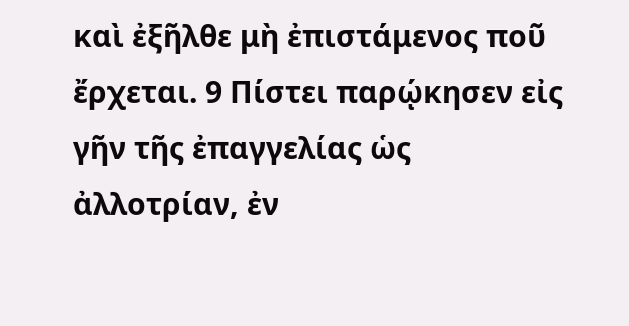καὶ ἐξῆλθε μὴ ἐπιστάμενος ποῦ ἔρχεται. 9 Πίστει παρῴκησεν εἰς γῆν τῆς ἐπαγγελίας ὡς ἀλλοτρίαν, ἐν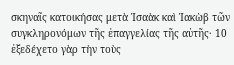σκηναῖς κατοικήσας μετὰ Ἰσαὰκ καὶ Ἰακὼβ τῶν συγκληρονόμων τῆς ἐπαγγελίας τῆς αὐτῆς· 10 ἐξεδέχετο γὰρ τὴν τοὺς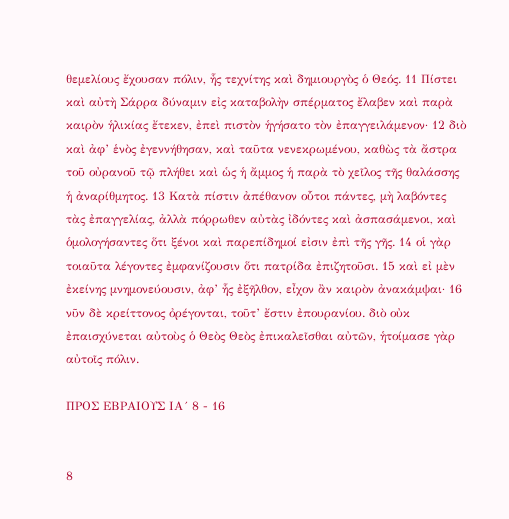θεμελίους ἔχουσαν πόλιν, ἧς τεχνίτης καὶ δημιουργὸς ὁ Θεός. 11 Πίστει καὶ αὐτὴ Σάρρα δύναμιν εἰς καταβολὴν σπέρματος ἔλαβεν καὶ παρὰ καιρὸν ἡλικίας ἔτεκεν, ἐπεὶ πιστὸν ἡγήσατο τὸν ἐπαγγειλάμενον· 12 διὸ καὶ ἀφ’ ἑνὸς ἐγεννήθησαν, καὶ ταῦτα νενεκρωμένου, καθὼς τὰ ἄστρα τοῦ οὐρανοῦ τῷ πλήθει καὶ ὡς ἡ ἄμμος ἡ παρὰ τὸ χεῖλος τῆς θαλάσσης ἡ ἀναρίθμητος. 13 Κατὰ πίστιν ἀπέθανον οὗτοι πάντες, μὴ λαβόντες τὰς ἐπαγγελίας, ἀλλὰ πόρρωθεν αὐτὰς ἰδόντες καὶ ἀσπασάμενοι, καὶ ὁμολογήσαντες ὅτι ξένοι καὶ παρεπίδημοί εἰσιν ἐπὶ τῆς γῆς. 14 οἱ γὰρ τοιαῦτα λέγοντες ἐμφανίζουσιν ὅτι πατρίδα ἐπιζητοῦσι. 15 καὶ εἰ μὲν ἐκείνης μνημονεύουσιν, ἀφ’ ἧς ἐξῆλθον, εἶχον ἂν καιρὸν ἀνακάμψαι· 16 νῦν δὲ κρείττονος ὀρέγονται, τοῦτ’ ἔστιν ἐπουρανίου. διὸ οὐκ ἐπαισχύνεται αὐτοὺς ὁ Θεὸς Θεὸς ἐπικαλεῖσθαι αὐτῶν, ἡτοίμασε γὰρ αὐτοῖς πόλιν.

ΠΡΟΣ ΕΒΡΑΙΟΥΣ ΙΑ´ 8 - 16


8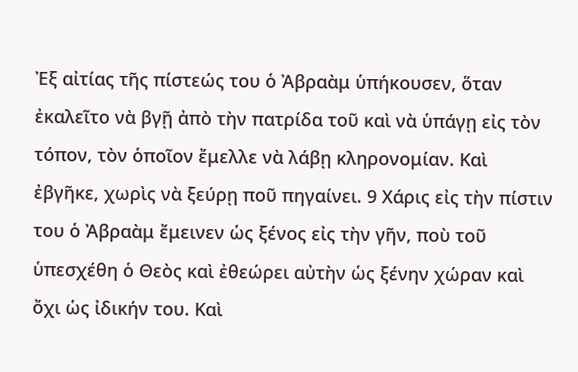Ἐξ αἰτίας τῆς πίστεώς του ὁ Ἀβραὰμ ὑπήκουσεν, ὅταν ἐκαλεῖτο νὰ βγῇ ἀπὸ τὴν πατρίδα τοῦ καὶ νὰ ὑπάγῃ εἰς τὸν τόπον, τὸν ὁποῖον ἔμελλε νὰ λάβῃ κληρονομίαν. Καὶ ἐβγῆκε, χωρὶς νὰ ξεύρῃ ποῦ πηγαίνει. 9 Χάρις εἰς τὴν πίστιν του ὁ Ἀβραὰμ ἔμεινεν ὡς ξένος εἰς τὴν γῆν, ποὺ τοῦ ὑπεσχέθη ὁ Θεὸς καὶ ἐθεώρει αὐτὴν ὡς ξένην χώραν καὶ ὄχι ὡς ἰδικήν του. Καὶ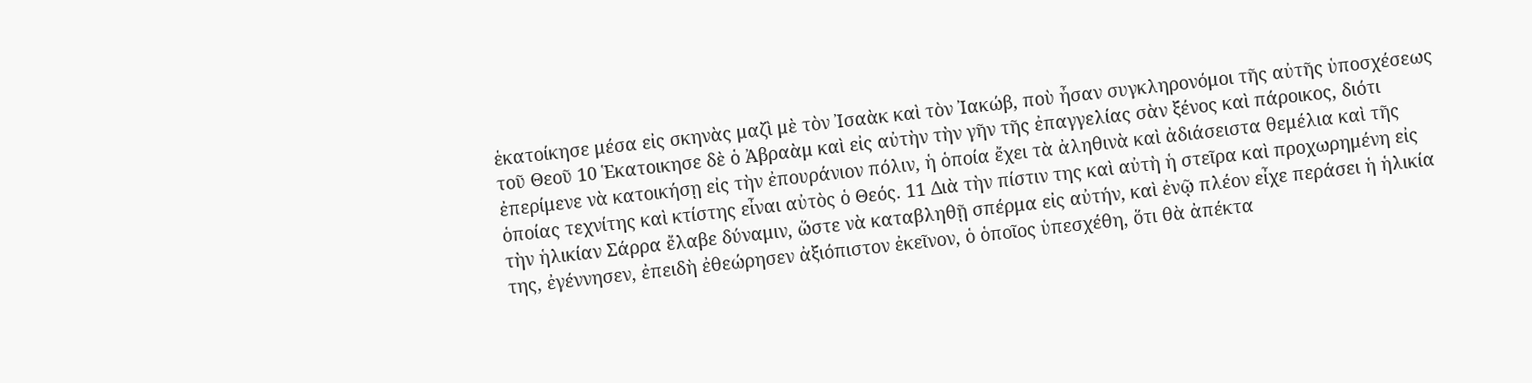ἑκατοίκησε μέσα εἰς σκηνὰς μαζὶ μὲ τὸν Ἰσαὰκ καὶ τὸν Ἰακώβ, ποὺ ἦσαν συγκληρονόμοι τῆς αὐτῆς ὑποσχέσεως τοῦ Θεοῦ 10 Ἑκατοικησε δὲ ὁ Ἀβραὰμ καὶ εἰς αὐτὴν τὴν γῆν τῆς ἐπαγγελίας σὰν ξένος καὶ πάροικος, διότι ἐπερίμενε νὰ κατοικήσῃ εἰς τὴν ἐπουράνιον πόλιν, ἡ ὁποία ἔχει τὰ ἀληθινὰ καὶ ἀδιάσειστα θεμέλια καὶ τῆς ὁποίας τεχνίτης καὶ κτίστης εἶναι αὐτὸς ὁ Θεός. 11 Διὰ τὴν πίστιν της καὶ αὐτὴ ἡ στεῖρα καὶ προχωρημένη εἰς τὴν ἡλικίαν Σάρρα ἔλαβε δύναμιν, ὥστε νὰ καταβληθῇ σπέρμα εἰς αὐτήν, καὶ ἐνῷ πλέον εἶχε περάσει ἡ ἡλικία της, ἐγέννησεν, ἐπειδὴ ἐθεώρησεν ἀξιόπιστον ἐκεῖνον, ὁ ὁποῖος ὑπεσχέθη, ὅτι θὰ ἀπέκτα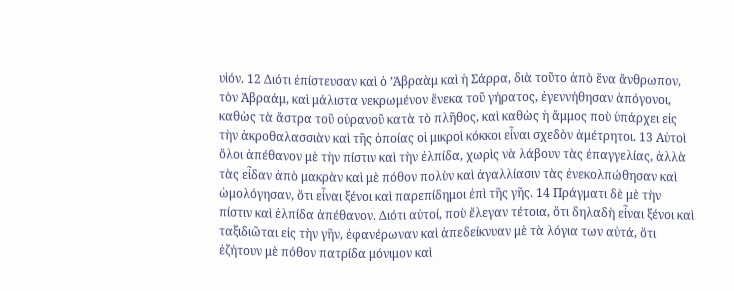υἱόν. 12 Διότι ἐπίστευσαν καὶ ὁ ’Ἀβραὰμ καὶ ἡ Σάρρα, διὰ τοῦτο ἀπὸ ἕνα ἄνθρωπον, τὸν Ἀβραάμ, καὶ μάλιστα νεκρωμένον ἕνεκα τοῦ γήρατος, ἐγεννήθησαν ἀπόγονοι, καθὼς τὰ ἄστρα τοῦ οὐρανοῦ κατὰ τὸ πλῆθος, καὶ καθὼς ἡ ἄμμος ποὺ ὑπάρχει εἰς τὴν ἀκροθαλασσιὰν καὶ τῆς ὁποίας οἱ μικροὶ κόκκοι εἶναι σχεδὸν ἀμέτρητοι. 13 Αὐτοὶ ὅλοι ἀπέθανον μὲ τὴν πίστιν καὶ τὴν ἐλπίδα, χωρὶς νὰ λάβουν τὰς ἐπαγγελίας, ἀλλὰ τὰς εἶδαν ἀπὸ μακρὰν καὶ μὲ πόθον πολὺν καὶ ἀγαλλίασιν τὰς ἐνεκολπώθησαν καὶ ὡμολόγησαν, ὅτι εἶναι ξένοι καὶ παρεπίδημοι ἐπὶ τῆς γῆς. 14 Πράγματι δὲ μὲ τὴν πίστιν καὶ ἐλπίδα ἀπέθανον. Διότι αὐτοί, ποὺ ἔλεγαν τέτοια, ὅτι δηλαδὴ εἶναι ξένοι καὶ ταξιδιῶται εἰς τὴν γῆν, ἐφανέρωναν καὶ ἀπεδείκνυαν μὲ τὰ λόγια των αὐτά, ὅτι ἐζήτουν μὲ πόθον πατρίδα μόνιμον καὶ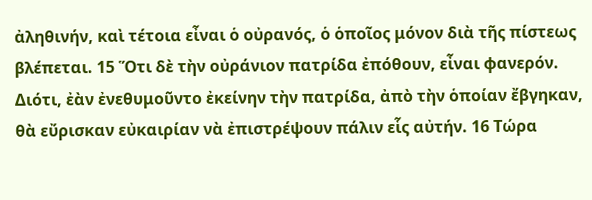ἀληθινήν, καὶ τέτοια εἶναι ὁ οὐρανός, ὁ ὁποῖος μόνον διὰ τῆς πίστεως βλέπεται. 15 Ὅτι δὲ τὴν οὐράνιον πατρίδα ἐπόθουν, εἶναι φανερόν. Διότι, ἐὰν ἐνεθυμοῦντο ἐκείνην τὴν πατρίδα, ἀπὸ τὴν ὁποίαν ἔβγηκαν, θὰ εὔρισκαν εὐκαιρίαν νὰ ἐπιστρέψουν πάλιν εἷς αὐτήν. 16 Τώρα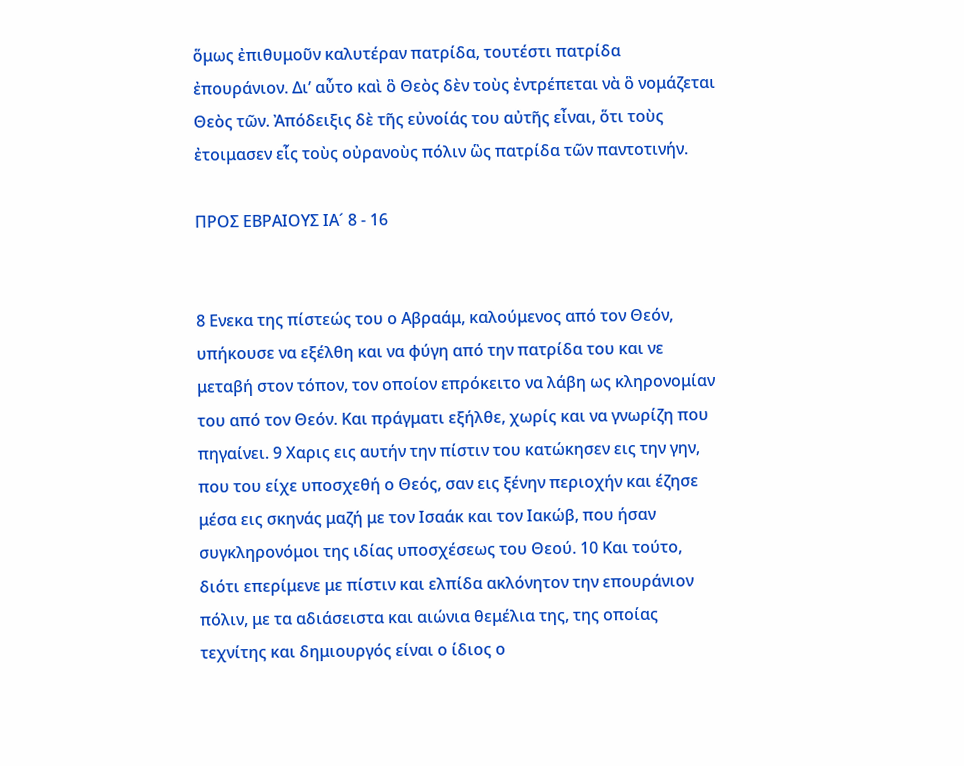ὅμως ἐπιθυμοῦν καλυτέραν πατρίδα, τουτέστι πατρίδα ἐπουράνιον. Δι’ αὖτο καὶ ὃ Θεὸς δὲν τοὺς ἐντρέπεται νὰ ὃ νομάζεται Θεὸς τῶν. Ἀπόδειξις δὲ τῆς εὐνοίάς του αὐτῆς εἶναι, ὅτι τοὺς ἐτοιμασεν εἷς τοὺς οὐρανοὺς πόλιν ὣς πατρίδα τῶν παντοτινήν.

ΠΡΟΣ ΕΒΡΑΙΟΥΣ ΙΑ´ 8 - 16


8 Ενεκα της πίστεώς του ο Αβραάμ, καλούμενος από τον Θεόν, υπήκουσε να εξέλθη και να φύγη από την πατρίδα του και νε μεταβή στον τόπον, τον οποίον επρόκειτο να λάβη ως κληρονομίαν του από τον Θεόν. Και πράγματι εξήλθε, χωρίς και να γνωρίζη που πηγαίνει. 9 Χαρις εις αυτήν την πίστιν του κατώκησεν εις την γην, που του είχε υποσχεθή ο Θεός, σαν εις ξένην περιοχήν και έζησε μέσα εις σκηνάς μαζή με τον Ισαάκ και τον Ιακώβ, που ήσαν συγκληρονόμοι της ιδίας υποσχέσεως του Θεού. 10 Και τούτο, διότι επερίμενε με πίστιν και ελπίδα ακλόνητον την επουράνιον πόλιν, με τα αδιάσειστα και αιώνια θεμέλια της, της οποίας τεχνίτης και δημιουργός είναι ο ίδιος ο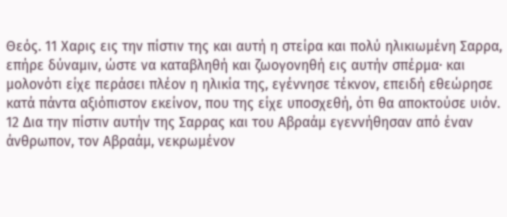Θεός. 11 Χαρις εις την πίστιν της και αυτή η στείρα και πολύ ηλικιωμένη Σαρρα, επήρε δύναμιν, ώστε να καταβληθή και ζωογονηθή εις αυτήν σπέρμα· και μολονότι είχε περάσει πλέον η ηλικία της, εγέννησε τέκνον, επειδή εθεώρησε κατά πάντα αξιόπιστον εκείνον, που της είχε υποσχεθή, ότι θα αποκτούσε υιόν. 12 Δια την πίστιν αυτήν της Σαρρας και του Αβραάμ εγεννήθησαν από έναν άνθρωπον, τον Αβραάμ, νεκρωμένον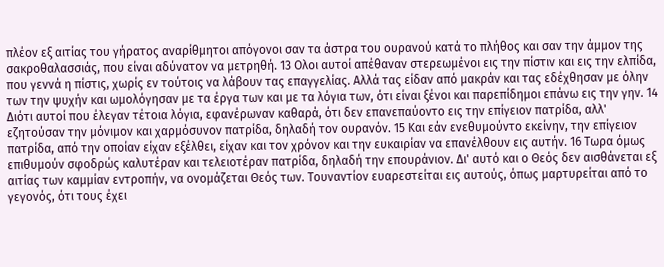πλέον εξ αιτίας του γήρατος αναρίθμητοι απόγονοι σαν τα άστρα του ουρανού κατά το πλήθος και σαν την άμμον της σακροθαλασσιάς, που είναι αδύνατον να μετρηθή. 13 Ολοι αυτοί απέθαναν στερεωμένοι εις την πίστιν και εις την ελπίδα, που γεννά η πίστις, χωρίς εν τούτοις να λάβουν τας επαγγελίας. Αλλά τας είδαν από μακράν και τας εδέχθησαν με όλην των την ψυχήν και ωμολόγησαν με τα έργα των και με τα λόγια των, ότι είναι ξένοι και παρεπίδημοι επάνω εις την γην. 14 Διότι αυτοί που έλεγαν τέτοια λόγια, εφανέρωναν καθαρά, ότι δεν επανεπαύοντο εις την επίγειον πατρίδα, αλλ' εζητούσαν την μόνιμον και χαρμόσυνον πατρίδα, δηλαδή τον ουρανόν. 15 Και εάν ενεθυμούντο εκείνην, την επίγειον πατρίδα, από την οποίαν είχαν εξέλθει, είχαν και τον χρόνον και την ευκαιρίαν να επανέλθουν εις αυτήν. 16 Τωρα όμως επιθυμούν σφοδρώς καλυτέραν και τελειοτέραν πατρίδα, δηλαδή την επουράνιον. Δι' αυτό και ο Θεός δεν αισθάνεται εξ αιτίας των καμμίαν εντροπήν, να ονομάζεται Θεός των. Τουναντίον ευαρεστείται εις αυτούς, όπως μαρτυρείται από το γεγονός, ότι τους έχει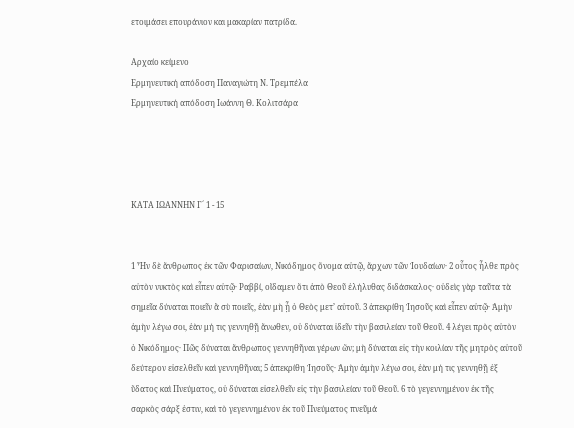ετοιμάσει επουράνιον και μακαρίαν πατρίδα.

Αρχαίο κείμενο
Ερμηνευτική απόδοση Παναγιώτη Ν. Τρεμπέλα
Ερμηνευτική απόδοση Ιωάννη Θ. Κολιτσάρα




ΚΑΤΑ ΙΩΑΝΝΗΝ Γ´ 1 - 15


1 Ἦν δὲ ἄνθρωπος ἐκ τῶν Φαρισαίων, Νικόδημος ὄνομα αὐτῷ, ἄρχων τῶν Ἰουδαίων· 2 οὗτος ἦλθε πρὸς αὐτὸν νυκτὸς καὶ εἶπεν αὐτῷ· Ραββί, οἴδαμεν ὅτι ἀπὸ Θεοῦ ἐλήλυθας διδάσκαλος· οὐδεὶς γὰρ ταῦτα τὰ σημεῖα δύναται ποιεῖν ἃ σὺ ποιεῖς, ἐὰν μὴ ᾖ ὁ Θεὸς μετ’ αὐτοῦ. 3 ἀπεκρίθη Ἰησοῦς καὶ εἶπεν αὐτῷ· Ἀμὴν ἀμὴν λέγω σοι, ἐὰν μή τις γεννηθῇ ἄνωθεν, οὐ δύναται ἰδεῖν τὴν βασιλείαν τοῦ Θεοῦ. 4 λέγει πρὸς αὐτὸν ὁ Νικόδημος· Πῶς δύναται ἄνθρωπος γεννηθῆναι γέρων ὤν; μὴ δύναται εἰς τὴν κοιλίαν τῆς μητρὸς αὐτοῦ δεύτερον εἰσελθεῖν καὶ γεννηθῆναι; 5 ἀπεκρίθη Ἰησοῦς· Ἀμὴν ἀμὴν λέγω σοι, ἐὰν μή τις γεννηθῇ ἐξ ὕδατος καὶ Πνεύματος, οὐ δύναται εἰσελθεῖν εἰς τὴν βασιλείαν τοῦ Θεοῦ. 6 τὸ γεγεννημένον ἐκ τῆς σαρκὸς σάρξ ἐστιν, καὶ τὸ γεγεννημένον ἐκ τοῦ Πνεύματος πνεῦμά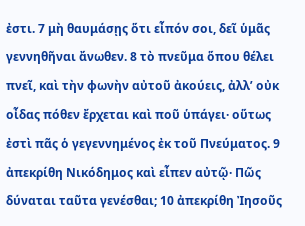ἐστι. 7 μὴ θαυμάσῃς ὅτι εἶπόν σοι, δεῖ ὑμᾶς γεννηθῆναι ἄνωθεν. 8 τὸ πνεῦμα ὅπου θέλει πνεῖ, καὶ τὴν φωνὴν αὐτοῦ ἀκούεις, ἀλλ’ οὐκ οἶδας πόθεν ἔρχεται καὶ ποῦ ὑπάγει· οὕτως ἐστὶ πᾶς ὁ γεγεννημένος ἐκ τοῦ Πνεύματος. 9 ἀπεκρίθη Νικόδημος καὶ εἶπεν αὐτῷ· Πῶς δύναται ταῦτα γενέσθαι; 10 ἀπεκρίθη Ἰησοῦς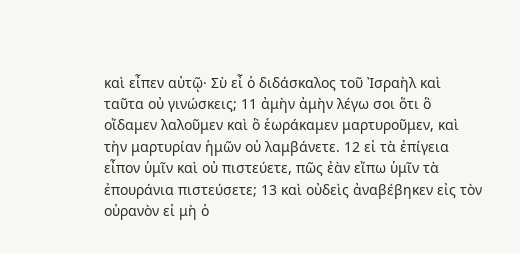καὶ εἶπεν αὐτῷ· Σὺ εἶ ὁ διδάσκαλος τοῦ Ἰσραὴλ καὶ ταῦτα οὐ γινώσκεις; 11 ἀμὴν ἀμὴν λέγω σοι ὅτι ὃ οἴδαμεν λαλοῦμεν καὶ ὃ ἑωράκαμεν μαρτυροῦμεν, καὶ τὴν μαρτυρίαν ἡμῶν οὐ λαμβάνετε. 12 εἰ τὰ ἐπίγεια εἶπον ὑμῖν καὶ οὐ πιστεύετε, πῶς ἐὰν εἴπω ὑμῖν τὰ ἐπουράνια πιστεύσετε; 13 καὶ οὐδεὶς ἀναβέβηκεν εἰς τὸν οὐρανὸν εἰ μὴ ὁ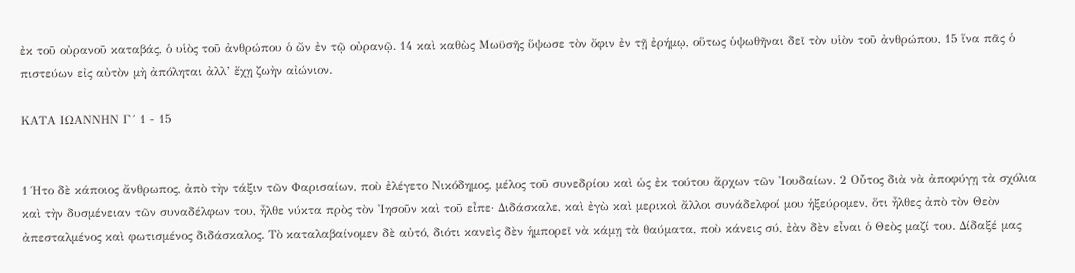ἐκ τοῦ οὐρανοῦ καταβάς, ὁ υἱὸς τοῦ ἀνθρώπου ὁ ὤν ἐν τῷ οὐρανῷ. 14 καὶ καθὼς Μωϋσῆς ὕψωσε τὸν ὄφιν ἐν τῇ ἐρήμῳ, οὕτως ὑψωθῆναι δεῖ τὸν υἱὸν τοῦ ἀνθρώπου, 15 ἵνα πᾶς ὁ πιστεύων εἰς αὐτὸν μὴ ἀπόληται ἀλλ’ ἔχῃ ζωὴν αἰώνιον.

ΚΑΤΑ ΙΩΑΝΝΗΝ Γ´ 1 - 15


1 Ήτο δὲ κάποιος ἄνθρωπος, ἀπὸ τὴν τάξιν τῶν Φαρισαίων, ποὺ ἐλέγετο Νικόδημος, μέλος τοῦ συνεδρίου καὶ ὡς ἐκ τούτου ἄρχων τῶν Ἰουδαίων. 2 Οὗτος διὰ νὰ ἀποφύγῃ τὰ σχόλια καὶ τὴν δυσμένειαν τῶν συναδέλφων του, ἦλθε νύκτα πρὸς τὸν Ἰησοῦν καὶ τοῦ εἶπε· Διδάσκαλε, καὶ ἐγὼ καὶ μερικοὶ ἄλλοι συνάδελφοί μου ἡξεύρομεν, ὅτι ἦλθες ἀπὸ τὸν Θεὸν ἀπεσταλμένος καὶ φωτισμένος διδάσκαλος. Τὸ καταλαβαίνομεν δὲ αὐτό, διότι κανεὶς δὲν ἡμπορεῖ νὰ κάμῃ τὰ θαύματα, ποὺ κάνεις σύ, ἐὰν δὲν εἶναι ὁ Θεὸς μαζί του. Δίδαξέ μας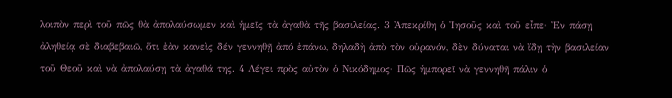λοιπὸν περὶ τοῦ πῶς θὰ ἀπολαύσωμεν καὶ ἡμεῖς τὰ ἀγαθὰ τῆς βασιλείας. 3 Ἀπεκρίθη ὁ Ἰησοῦς καὶ τοῦ εἶπε· Ἐν πάσῃ ἀληθείᾳ σὲ διαβεβαιῶ, ὅτι ἐὰν κανεὶς δέν γεννηθῇ ἀπό ἐπάνω, δηλαδὴ ἀπὸ τὸν οὐρανόν, δὲν δύναται νὰ ἴδῃ τὴν βασιλείαν τοῦ Θεοῦ καὶ νὰ ἀπολαύσῃ τὰ ἀγαθά της. 4 Λέγει πρὸς αὐτὸν ὁ Νικόδημος· Πῶς ἡμπορεῖ νὰ γεννηθῆ πάλιν ὁ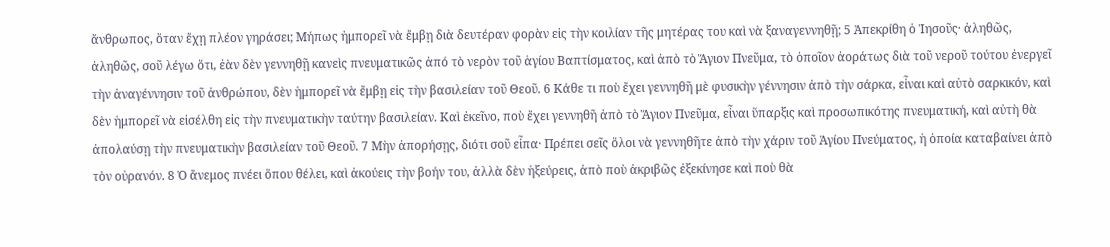ἄνθρωπος, ὅταν ἔχῃ πλέον γηράσει; Μήπως ἠμπορεῖ νὰ ἔμβῃ διὰ δευτέραν φορὰν εἰς τὴν κοιλίαν τῆς μητέρας του καὶ νὰ ξαναγεννηθῇ; 5 Ἀπεκρίθη ὁ Ἰησοῦς· ἀληθῶς, ἀληθῶς, σοῦ λέγω ὅτι, ἐὰν δὲν γεννηθῇ κανεὶς πνευματικῶς ἀπό τὸ νερὸν τοῦ ἁγίου Βαπτίσματος, καὶ ἀπὸ τὸ Ἅγιον Πνεῦμα, τὸ ὁποῖον ἀοράτως διὰ τοῦ νεροῦ τούτου ἐνεργεῖ τὴν ἀναγέννησιν τοῦ ἀνθρώπου, δὲν ἡμπορεῖ νὰ ἔμβῃ εἰς τὴν βασιλείαν τοῦ Θεοῦ. 6 Κάθε τι ποὺ ἔχει γεννηθῆ μὲ φυσικὴν γέννησιν ἀπὸ τὴν σάρκα, εἶναι καὶ αὐτὸ σαρκικόν, καὶ δὲν ἡμπορεῖ νὰ εἰσέλθη εἰς τὴν πνευματικὴν ταύτην βασιλείαν. Καὶ ἐκεῖνο, ποὺ ἔχει γεννηθῆ ἀπὸ τὸ Ἅγιον Πνεῦμα, εἶναι ὕπαρξις καὶ προσωπικότης πνευματική, καὶ αὐτὴ θὰ ἀπολαύσῃ τὴν πνευματικὴν βασιλείαν τοῦ Θεοῦ. 7 Μὴν ἀπορήσῃς, διότι σοῦ εἶπα· Πρέπει σεῖς ὅλοι νὰ γεννηθῆτε ἀπὸ τὴν χάριν τοῦ Ἁγίου Πνεύματος, ἡ ὁποία καταβαίνει ἀπὸ τὸν οὐρανόν. 8 Ὁ ἄνεμος πνέει ὅπου θέλει, καὶ ἀκούεις τὴν βοήν του, ἀλλὰ δὲν ἡξεύρεις, ἀπὸ ποὺ ἀκριβῶς ἐξεκίνησε καὶ ποὺ θὰ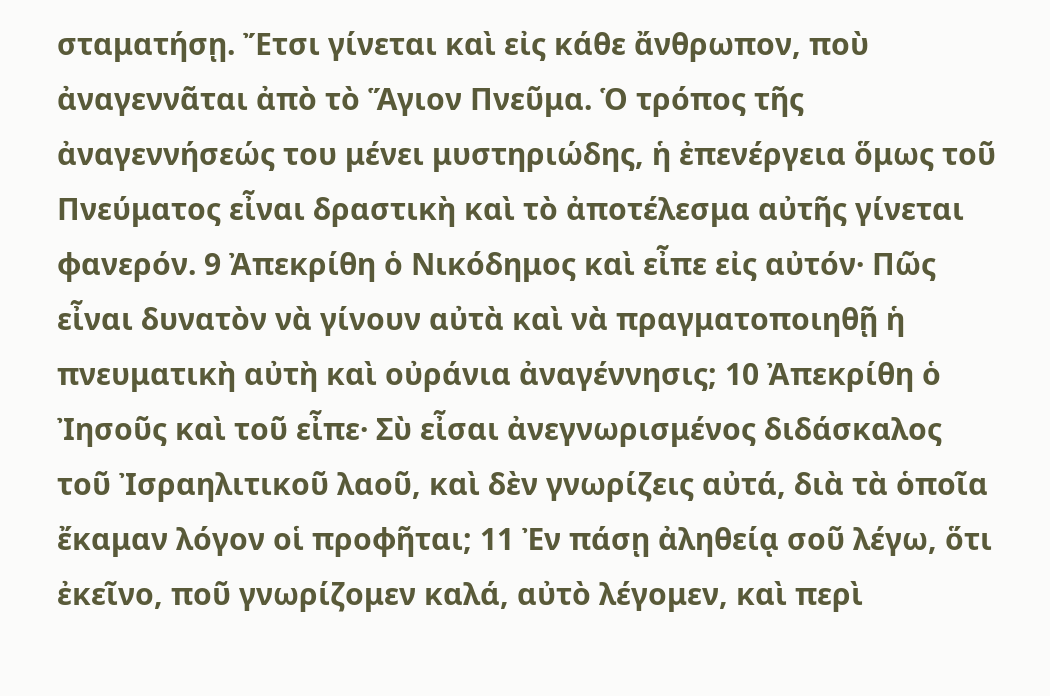σταματήσῃ. Ἔτσι γίνεται καὶ εἰς κάθε ἄνθρωπον, ποὺ ἀναγεννᾶται ἀπὸ τὸ Ἅγιον Πνεῦμα. Ὁ τρόπος τῆς ἀναγεννήσεώς του μένει μυστηριώδης, ἡ ἐπενέργεια ὅμως τοῦ Πνεύματος εἶναι δραστικὴ καὶ τὸ ἀποτέλεσμα αὐτῆς γίνεται φανερόν. 9 Ἀπεκρίθη ὁ Νικόδημος καὶ εἶπε εἰς αὐτόν· Πῶς εἶναι δυνατὸν νὰ γίνουν αὐτὰ καὶ νὰ πραγματοποιηθῇ ἡ πνευματικὴ αὐτὴ καὶ οὐράνια ἀναγέννησις; 10 Ἀπεκρίθη ὁ Ἰησοῦς καὶ τοῦ εἶπε· Σὺ εἶσαι ἀνεγνωρισμένος διδάσκαλος τοῦ Ἰσραηλιτικοῦ λαοῦ, καὶ δὲν γνωρίζεις αὐτά, διὰ τὰ ὁποῖα ἔκαμαν λόγον οἱ προφῆται; 11 Ἐν πάσῃ ἀληθείᾳ σοῦ λέγω, ὅτι ἐκεῖνο, ποῦ γνωρίζομεν καλά, αὐτὸ λέγομεν, καὶ περὶ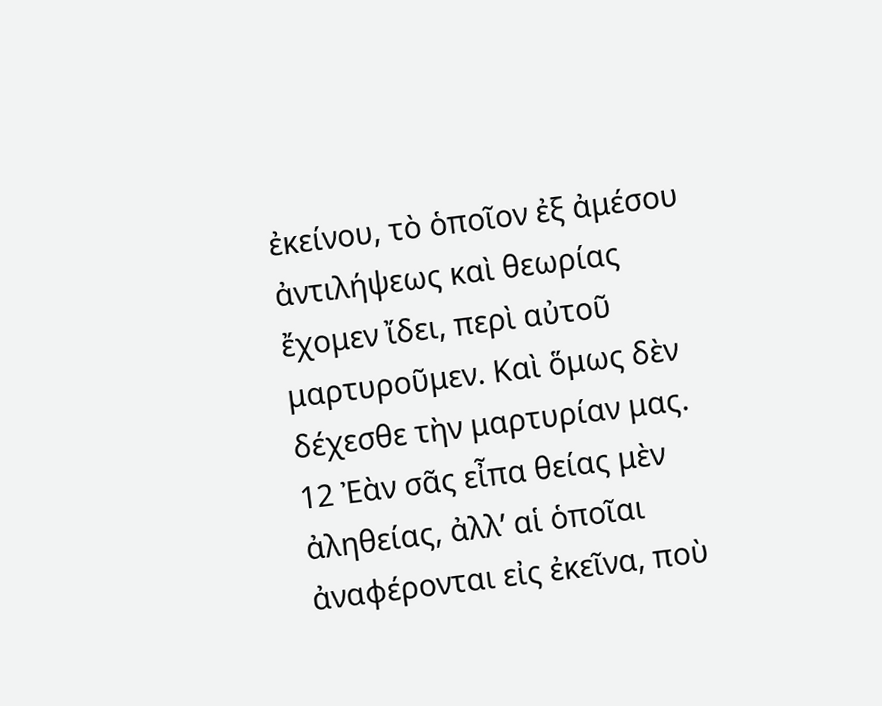ἐκείνου, τὸ ὁποῖον ἐξ ἀμέσου ἀντιλήψεως καὶ θεωρίας ἔχομεν ἴδει, περὶ αὐτοῦ μαρτυροῦμεν. Καὶ ὅμως δὲν δέχεσθε τὴν μαρτυρίαν μας. 12 Ἐὰν σᾶς εἶπα θείας μὲν ἀληθείας, ἀλλ’ αἱ ὁποῖαι ἀναφέρονται εἰς ἐκεῖνα, ποὺ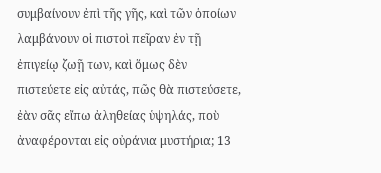συμβαίνουν ἐπὶ τῆς γῆς, καὶ τῶν ὁποίων λαμβάνουν οἱ πιστοὶ πεῖραν ἐν τῇ ἐπιγείῳ ζωῇ των, καὶ ὅμως δὲν πιστεύετε εἰς αὐτάς, πῶς θὰ πιστεύσετε, ἐὰν σᾶς εἴπω ἀληθείας ὑψηλάς, ποὺ ἀναφέρονται εἰς οὐράνια μυστήρια; 13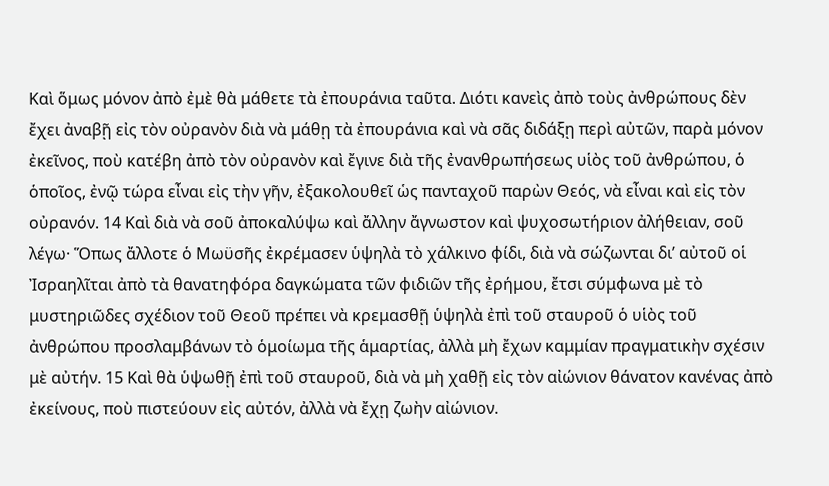Καὶ ὅμως μόνον ἀπὸ ἐμὲ θὰ μάθετε τὰ ἐπουράνια ταῦτα. Διότι κανεὶς ἀπὸ τοὺς ἀνθρώπους δὲν ἔχει ἀναβῇ εἰς τὸν οὐρανὸν διὰ νὰ μάθῃ τὰ ἐπουράνια καὶ νὰ σᾶς διδάξῃ περὶ αὐτῶν, παρὰ μόνον ἐκεῖνος, ποὺ κατέβη ἀπὸ τὸν οὐρανὸν καὶ ἔγινε διὰ τῆς ἐνανθρωπήσεως υἱὸς τοῦ ἀνθρώπου, ὁ ὁποῖος, ἐνῷ τώρα εἶναι εἰς τὴν γῆν, ἐξακολουθεῖ ὡς πανταχοῦ παρὼν Θεός, νὰ εἶναι καὶ εἰς τὸν οὐρανόν. 14 Καὶ διὰ νὰ σοῦ ἀποκαλύψω καὶ ἄλλην ἄγνωστον καὶ ψυχοσωτήριον ἀλήθειαν, σοῦ λέγω· Ὅπως ἄλλοτε ὁ Μωϋσῆς ἐκρέμασεν ὑψηλὰ τὸ χάλκινο φίδι, διὰ νὰ σώζωνται δι’ αὐτοῦ οἱ Ἰσραηλῖται ἀπὸ τὰ θανατηφόρα δαγκώματα τῶν φιδιῶν τῆς ἐρήμου, ἔτσι σύμφωνα μὲ τὸ μυστηριῶδες σχέδιον τοῦ Θεοῦ πρέπει νὰ κρεμασθῇ ὑψηλὰ ἐπὶ τοῦ σταυροῦ ὁ υἱὸς τοῦ ἀνθρώπου προσλαμβάνων τὸ ὁμοίωμα τῆς ἁμαρτίας, ἀλλὰ μὴ ἔχων καμμίαν πραγματικὴν σχέσιν μὲ αὐτήν. 15 Καὶ θὰ ὑψωθῇ ἐπὶ τοῦ σταυροῦ, διὰ νὰ μὴ χαθῇ εἰς τὸν αἰώνιον θάνατον κανένας ἀπὸ ἐκείνους, ποὺ πιστεύουν εἰς αὐτόν, ἀλλὰ νὰ ἔχῃ ζωὴν αἰώνιον.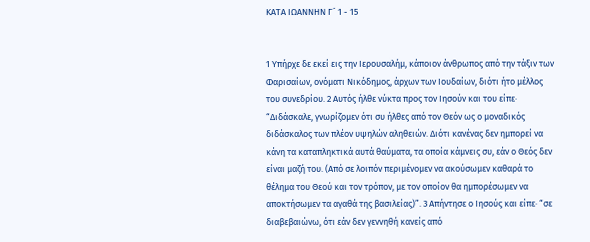ΚΑΤΑ ΙΩΑΝΝΗΝ Γ´ 1 - 15


1 Υπήρχε δε εκεί εις την Ιερουσαλήμ, κάποιον άνθρωπος από την τάξιν των Φαρισαίων, ονόματι Νικόδημος, άρχων των Ιουδαίων, διότι ήτο μέλλος του συνεδρίου. 2 Αυτός ήλθε νύκτα προς τον Ιησούν και του είπε· “Διδάσκαλε, γνωρίζομεν ότι συ ήλθες από τον Θεόν ως ο μοναδικός διδάσκαλος των πλέον υψηλών αληθειών. Διότι κανένας δεν ημπορεί να κάνη τα καταπληκτικά αυτά θαύματα, τα οποία κάμνεις συ, εάν ο Θεός δεν είναι μαζή του. (Από σε λοιπόν περιμένομεν να ακούσωμεν καθαρά το θέλημα του Θεού και τον τρόπον, με τον οποίον θα ημπορέσωμεν να αποκτήσωμεν τα αγαθά της βασιλείας)”. 3 Απήντησε ο Ιησούς και είπε· “σε διαβεβαιώνω, ότι εάν δεν γεννηθή κανείς από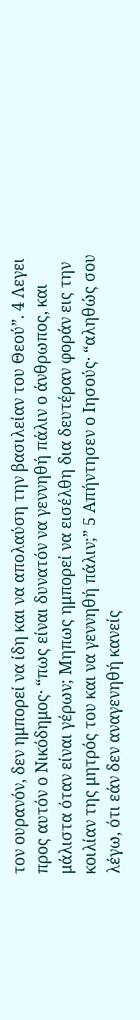τον ουρανόν, δεν ημπορεί να ίδη και να απολαύση την βασιλείαν του Θεού”. 4 Λεγει προς αυτόν ο Νικόδημος· “πως είναι δυνατόν να γεννηθή πάλιν ο άνθρωπος, και μάλιστα όταν είναι γέρων; Μηπως ημπορεί να εισέλθη δια δευτέραν φοράν εις την κοιλίαν της μητρός του και να γεννηθή πάλιν;” 5 Απήντησεν ο Ιησούς· “αληθώς σου λέγω, ότι εάν δεν αναγενηθή κανείς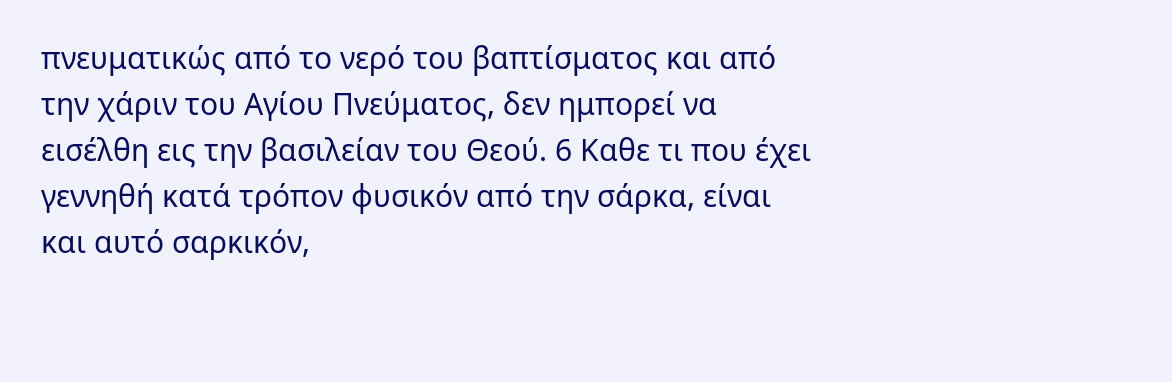πνευματικώς από το νερό του βαπτίσματος και από την χάριν του Αγίου Πνεύματος, δεν ημπορεί να εισέλθη εις την βασιλείαν του Θεού. 6 Καθε τι που έχει γεννηθή κατά τρόπον φυσικόν από την σάρκα, είναι και αυτό σαρκικόν,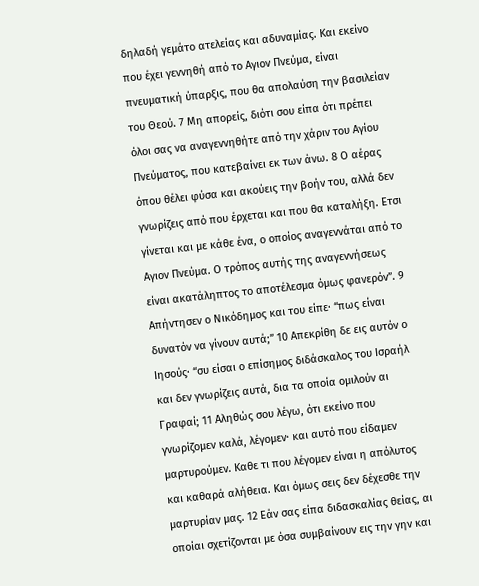δηλαδή γεμάτο ατελείας και αδυναμίας. Και εκείνο που έχει γεννηθή από το Αγιον Πνεύμα, είναι πνευματική ύπαρξις, που θα απολαύση την βασιλείαν του Θεού. 7 Μη απορείς, διότι σου είπα ότι πρέπει όλοι σας να αναγεννηθήτε από την χάριν του Αγίου Πνεύματος, που κατεβαίνει εκ των άνω. 8 Ο αέρας όπου θέλει φύσα και ακούεις την βοήν του, αλλά δεν γνωρίζεις από που έρχεται και που θα καταλήξη. Ετσι γίνεται και με κάθε ένα, ο οποίος αναγεννάται από το Αγιον Πνεύμα. Ο τρόπος αυτής της αναγεννήσεως είναι ακατάληπτος το αποτέλεσμα όμως φανερόν”. 9 Απήντησεν ο Νικόδημος και του είπε· “πως είναι δυνατόν να γίνουν αυτά;” 10 Απεκρίθη δε εις αυτόν ο Ιησούς· “συ είσαι ο επίσημος διδάσκαλος του Ισραήλ και δεν γνωρίζεις αυτά, δια τα οποία ομιλούν αι Γραφαί; 11 Αληθώς σου λέγω, ότι εκείνο που γνωρίζομεν καλά, λέγομεν· και αυτό που είδαμεν μαρτυρούμεν. Καθε τι που λέγομεν είναι η απόλυτος και καθαρά αλήθεια. Και όμως σεις δεν δέχεσθε την μαρτυρίαν μας. 12 Εάν σας είπα διδασκαλίας θείας, αι οποίαι σχετίζονται με όσα συμβαίνουν εις την γην και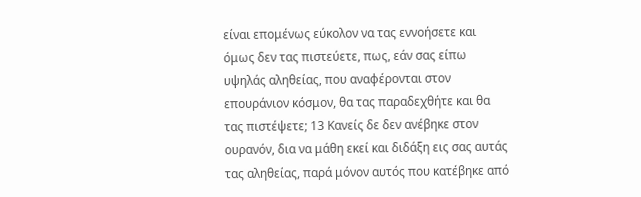είναι επομένως εύκολον να τας εννοήσετε και όμως δεν τας πιστεύετε, πως, εάν σας είπω υψηλάς αληθείας, που αναφέρονται στον επουράνιον κόσμον, θα τας παραδεχθήτε και θα τας πιστέψετε; 13 Κανείς δε δεν ανέβηκε στον ουρανόν, δια να μάθη εκεί και διδάξη εις σας αυτάς τας αληθείας, παρά μόνον αυτός που κατέβηκε από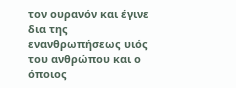τον ουρανόν και έγινε δια της ενανθρωπήσεως υιός του ανθρώπου και ο όποιος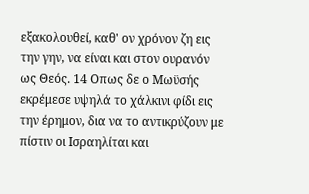εξακολουθεί, καθ' ον χρόνον ζη εις την γην, να είναι και στον ουρανόν ως Θεός. 14 Οπως δε ο Μωϋσής εκρέμεσε υψηλά το χάλκινι φίδι εις την έρημον, δια να το αντικρύζουν με πίστιν οι Ισραηλίται και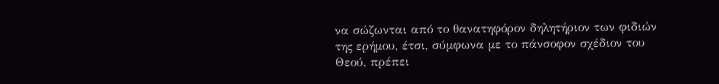να σώζωνται από το θανατηφόρον δηλητήριον των φιδιών της ερήμου, έτσι, σύμφωνα με το πάνσοφον σχέδιον του Θεού, πρέπει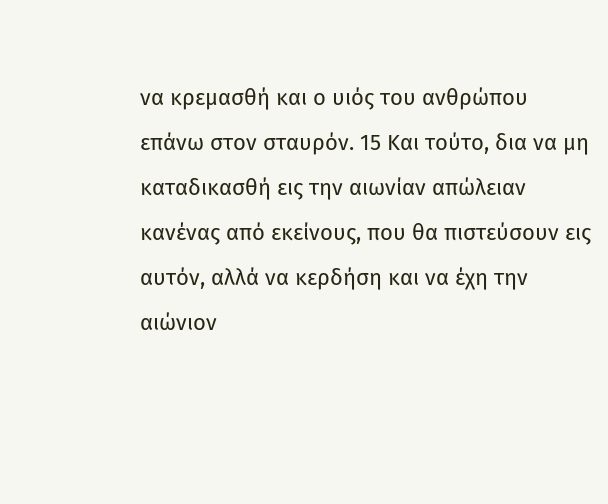να κρεμασθή και ο υιός του ανθρώπου επάνω στον σταυρόν. 15 Και τούτο, δια να μη καταδικασθή εις την αιωνίαν απώλειαν κανένας από εκείνους, που θα πιστεύσουν εις αυτόν, αλλά να κερδήση και να έχη την αιώνιον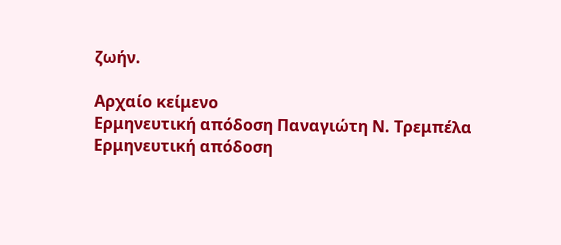ζωήν.

Αρχαίο κείμενο
Ερμηνευτική απόδοση Παναγιώτη Ν. Τρεμπέλα
Ερμηνευτική απόδοση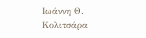Ιωάννη Θ. Κολιτσάρα